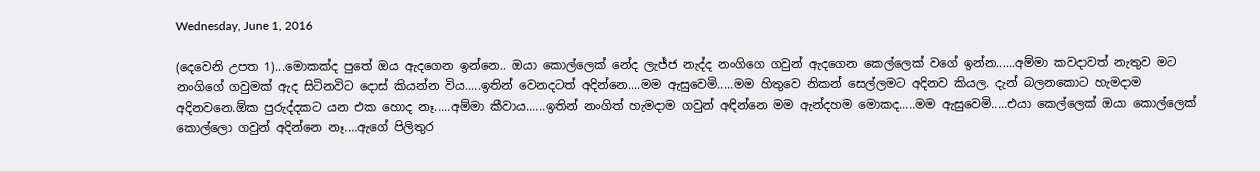Wednesday, June 1, 2016

(දෙවෙනි උපත 1)...මොකක්ද පුතේ ඔය ඇදගෙන ඉන්නෙ.. ඔයා කොල්ලෙක් නේද ලැජ්ජ නැද්ද නංගිගෙ ගවුන් ඇදගෙන කෙල්ලෙක් වගේ ඉන්න......අම්මා කවදාවත් නැතුව මට නංගිගේ ගවුමක් ඇද සිටිනවිට දොස් කියන්න විය.....ඉතින් වෙනදටත් අදින්නෙ....මම ඇසුවෙමි.....මම හිතුවෙ නිකන් සෙල්ලමට අදිනව කියල. දැන් බලනකොට හැමදාම අදිනවනෙ.ඕක පුරුද්දකට යන එක හොද නෑ.....අම්මා කීවාය......ඉතින් නංගිත් හැමදාම ගවුන් අඳින්නෙ මම ඇන්දහම මොකද.....මම ඇසුවෙමි.....එයා කෙල්ලෙක් ඔයා කොල්ලෙක් කොල්ලො ගවුන් අදින්නෙ නෑ....ඇගේ පිලිතුර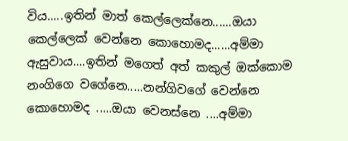විය.....ඉතින් මාත් කෙල්ලෙක්නෙ......ඔයා කෙල්ලෙක් වෙන්නෙ කොහොමද......අම්මා ඇසුවාය....ඉතින් මගෙත් අත් කකුල් ඔක්කොම නංගිගෙ වගේනෙ.....නන්ගිවගේ වෙන්නෙ කොහොමද .....ඔයා වෙනස්නෙ ....අම්මා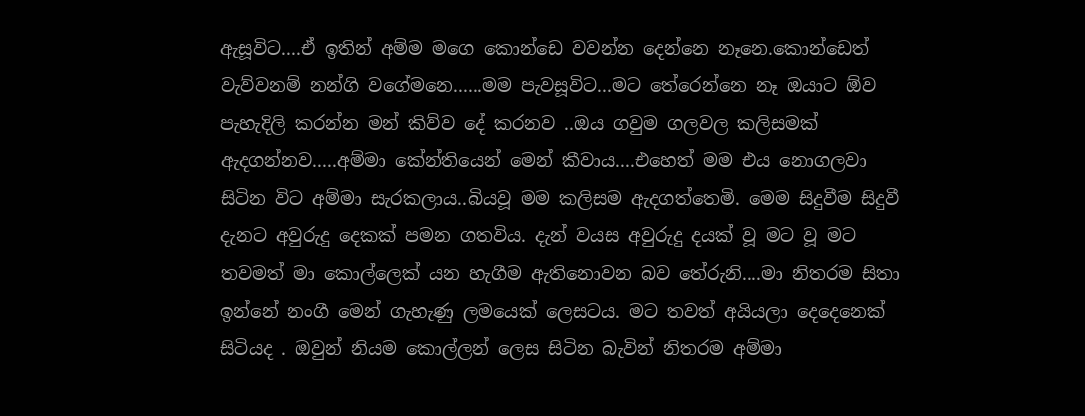ඇසූවිට....ඒ ඉතින් අම්ම මගෙ කොන්ඩෙ වවන්න දෙන්නෙ නෑනෙ.කොන්ඩෙත් වැව්වනම් නන්ගි වගේමනෙ......මම පැවසූවිට...මට තේරෙන්නෙ නෑ ඔයාට ඕව පැහැදිලි කරන්න මන් කිව්ව දේ කරනව ..ඔය ගවුම ගලවල කලිසමක් ඇදගන්නව.....අම්මා කේන්තියෙන් මෙන් කීවාය....එහෙත් මම එය නොගලවා සිටින විට අම්මා සැරකලාය..බියවූ මම කලිසම ඇදගත්තෙමි. මෙම සිදුවීම සිදුවී දැනට අවුරුදු දෙකක් පමන ගතවිය. දැන් වයස අවුරුදු දයක් වූ මට වූ මට තවමත් මා කොල්ලෙක් යන හැගීම ඇතිනොවන බව තේරුනි....මා නිතරම සිතා ඉන්නේ නංගී මෙන් ගැහැණු ලමයෙක් ලෙසටය. මට තවත් අයියලා දෙදෙනෙක් සිටියද . ඔවුන් නියම කොල්ලන් ලෙස සිටින බැවින් නිතරම අම්මා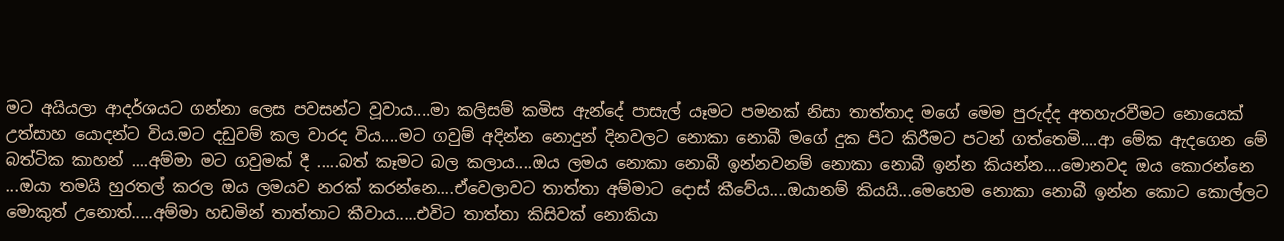මට අයියලා ආදර්ශයට ගන්නා ලෙස පවසන්ට වූවාය....මා කලිසම් කමිස ඇන්දේ පාසැල් යෑමට පමනක් නිසා තාත්තාද මගේ මෙම පුරුද්ද අතහැරවීමට නොයෙක් උත්සාහ යොදන්ට විය.මට දඩුවම් කල වාරද විය....මට ගවුම් අදින්න නොදුන් දිනවලට නොකා නොබී මගේ දුක පිට කිරීමට පටන් ගත්තෙමි....ආ මේක ඇදගෙන මේ බත්ටික කාහන් ....අම්මා මට ගවුමක් දී .....බත් කෑමට බල කලාය....ඔය ලමය නොකා නොබී ඉන්නවනම් නොකා නොබී ඉන්න කියන්න....මොනවද ඔය කොරන්නෙ ...ඔයා තමයි හුරතල් කරල ඔය ලමයව නරක් කරන්නෙ....ඒවෙලාවට තාත්තා අම්මාට දොස් කීවේය....ඔයානම් කියයි...මෙහෙම නොකා නොබී ඉන්න කොට කොල්ලට මොකුත් උනොත්.....අම්මා හඩමින් තාත්තාට කීවාය.....එවිට තාත්තා කිසිවක් නොකියා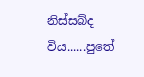නිස්සබ්ද විය......පුතේ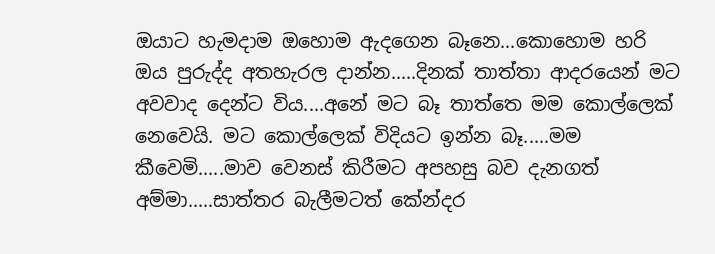ඔයාට හැමදාම ඔහොම ඇදගෙන බෑනෙ...කොහොම හරි ඔය පුරුද්ද අතහැරල දාන්න.....දිනක් තාත්තා ආදරයෙන් මට අවවාද දෙන්ට විය....අනේ මට බෑ තාත්තෙ මම කොල්ලෙක් නෙවෙයි. මට කොල්ලෙක් විදියට ඉන්න බෑ.....මම කීවෙමි.....මාව වෙනස් කිරීමට අපහසු බව දැනගත් අම්මා.....සාත්තර බැලීමටත් කේන්දර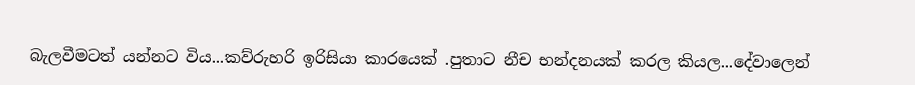බැලවීමටත් යන්නට විය...කව්රුහරි ඉරිසියා කාරයෙක් .පුතාට නීච භන්දනයක් කරල කියල...දේවාලෙන්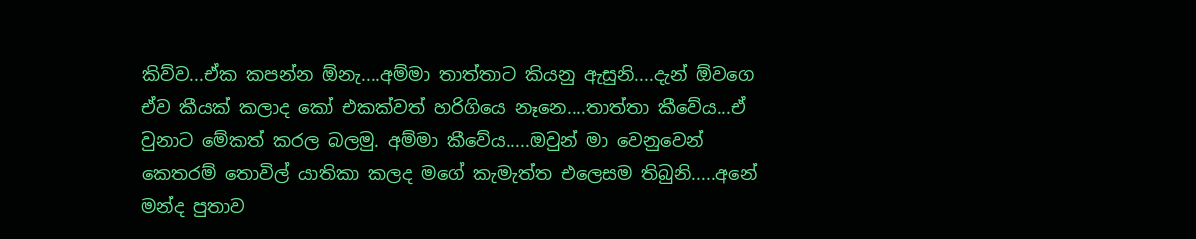කිව්ව...ඒක කපන්න ඕනැ....අම්මා තාත්තාට කියනු ඇසුනි....දැන් ඕවගෙ ඒව කීයක් කලාද කෝ එකක්වත් හරිගියෙ නෑනෙ....තාත්තා කීවේය...ඒ වුනාට මේකත් කරල බලමු. අම්මා කීවේය.....ඔවුන් මා වෙනුවෙන් කෙතරම් තොවිල් යාතිකා කලද මගේ කැමැත්ත එලෙසම තිබුනි.....අනේ මන්ද පුතාව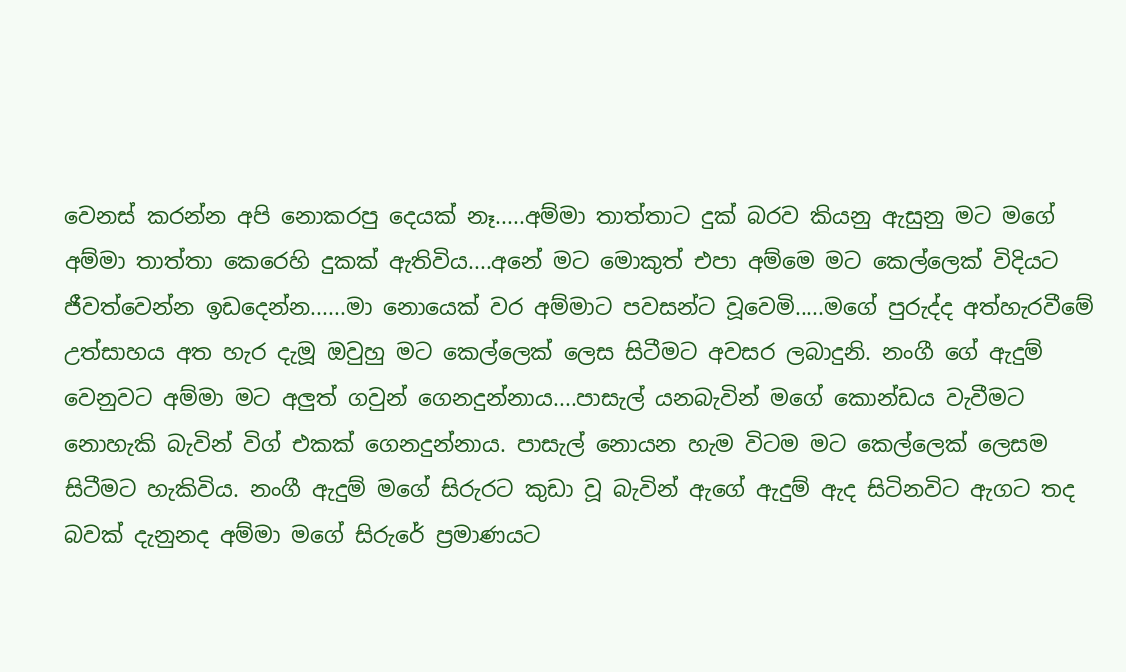වෙනස් කරන්න අපි නොකරපු දෙයක් නෑ.....අම්මා තාත්තාට දුක් බරව කියනු ඇසුනු මට මගේ අම්මා තාත්තා කෙරෙහි දුකක් ඇතිවිය....අනේ මට මොකුත් එපා අම්මෙ මට කෙල්ලෙක් විදියට ජීවත්වෙන්න ඉඩදෙන්න......මා නොයෙක් වර අම්මාට පවසන්ට වූවෙමි.....මගේ පුරුද්ද අත්හැරවීමේ උත්සාහය අත හැර දැමූ ඔවුහු මට කෙල්ලෙක් ලෙස සිටීමට අවසර ලබාදුනි. නංගී ගේ ඇදුම් වෙනුවට අම්මා මට අලුත් ගවුන් ගෙනදුන්නාය....පාසැල් යනබැවින් මගේ කොන්ඩය වැවීමට නොහැකි බැවින් විග් එකක් ගෙනදුන්නාය. පාසැල් නොයන හැම විටම මට කෙල්ලෙක් ලෙසම සිටීමට හැකිවිය. නංගී ඇදුම් මගේ සිරුරට කුඩා වූ බැවින් ඇගේ ඇදුම් ඇද සිටිනවිට ඇගට තද බවක් දැනුනද අම්මා මගේ සිරුරේ ප්‍රමාණයට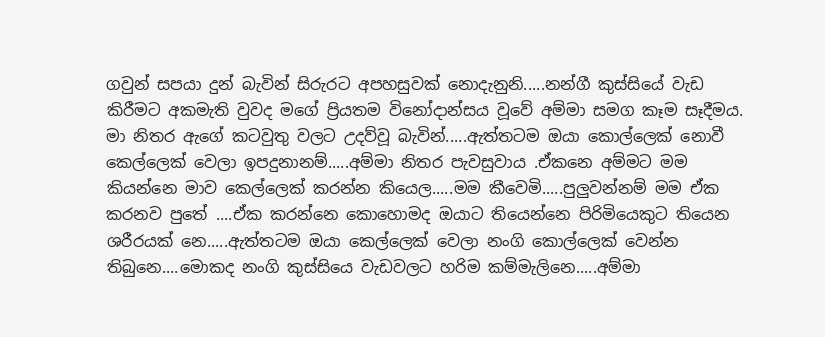ගවුන් සපයා දුන් බැවින් සිරුරට අපහසුවක් නොදැනුනි.....නන්ගී කුස්සියේ වැඩ කිරීමට අකමැති වුවද මගේ ප්‍රියතම විනෝදාන්සය වූවේ අම්මා සමග කෑම සෑදීමය. මා නිතර ඇගේ කටවුතු වලට උදව්වූ බැවින්.....ඇත්තටම ඔයා කොල්ලෙක් නොවී කෙල්ලෙක් වෙලා ඉපදුනානම්.....අම්මා නිතර පැවසුවාය .ඒකනෙ අම්මට මම කියන්නෙ මාව කෙල්ලෙක් කරන්න කියෙල.....මම කීවෙමි.....පුලුවන්නම් මම ඒක කරනව පුතේ ....ඒක කරන්නෙ කොහොමද ඔයාට තියෙන්නෙ පිරිමියෙකුට තියෙන ශරීරයක් නෙ.....ඇත්තටම ඔයා කෙල්ලෙක් වෙලා නංගි කොල්ලෙක් වෙන්න තිබුනෙ....මොකද නංගි කුස්සියෙ වැඩවලට හරිම කම්මැලිනෙ.....අම්මා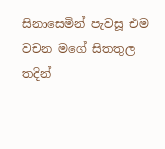සිනාසෙමින් පැවසූ එම වචන මගේ සිතතුල තදින්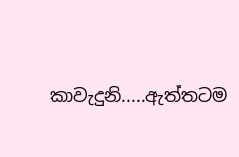කාවැදුනි.....ඇත්තටම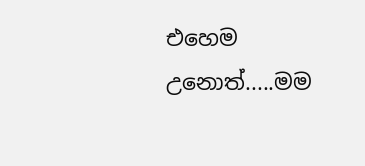එහෙම උනොත්.....මම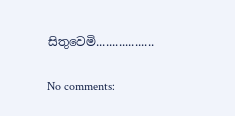සිතුවෙමි..................

No comments: